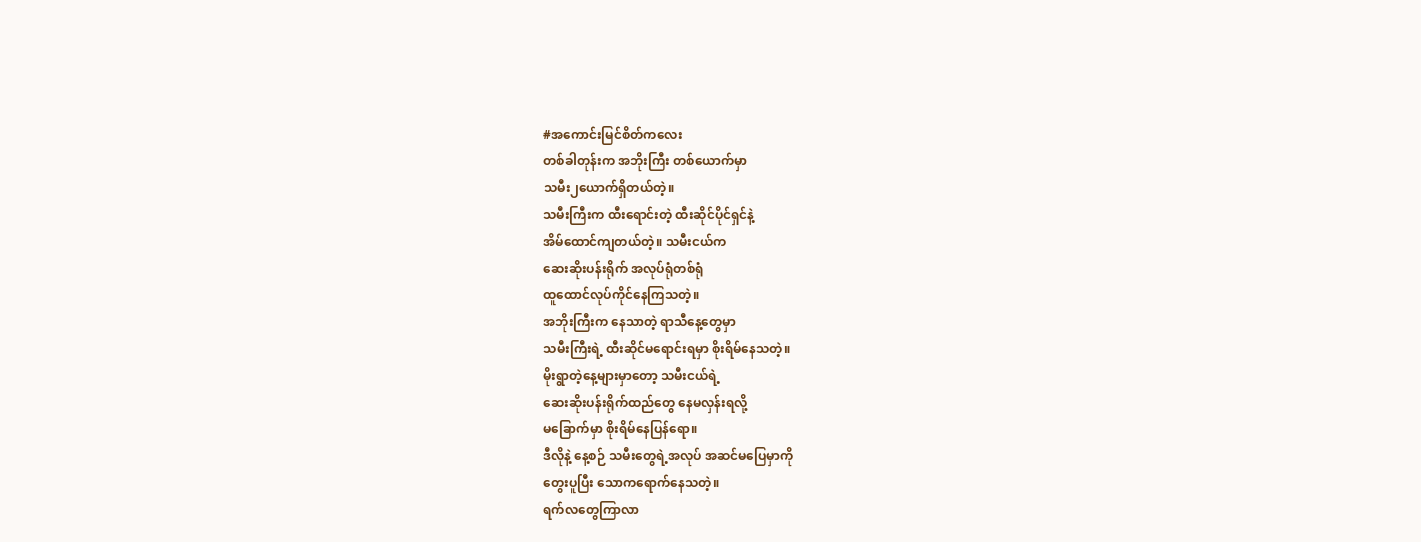#အကောင်းမြင်စိတ်ကလေး
တစ်ခါတုန်းက အဘိုးကြီး တစ်ယောက်မှာ
သမီး၂ယောက်ရှိတယ်တဲ့။
သမီးကြီးက ထီးရောင်းတဲ့ ထီးဆိုင်ပိုင်ရှင်နဲ့
အိမ်ထောင်ကျတယ်တဲ့။ သမီးငယ်က
ဆေးဆိုးပန်းရိုက် အလုပ်ရုံတစ်ရုံ
ထူထောင်လုပ်ကိုင်နေကြသတဲ့။
အဘိုးကြီးက နေသာတဲ့ ရာသီနေ့တွေမှာ
သမီးကြီးရဲ့ ထီးဆိုင်မရောင်းရမှာ စိုးရိမ်နေသတဲ့။
မိုးရွာတဲ့နေ့များမှာတော့ သမီးငယ်ရဲ့
ဆေးဆိုးပန်းရိုက်ထည်တွေ နေမလှန်းရလို့
မခြောက်မှာ စိုးရိမ်နေပြန်ရော။
ဒီလိုနဲ့ နေ့စဉ် သမီးတွေရဲ့အလုပ် အဆင်မပြေမှာကို
တွေးပူပြီး သောကရောက်နေသတဲ့။
ရက်လတွေကြာလာ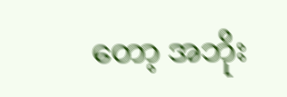တော့ အဘိုး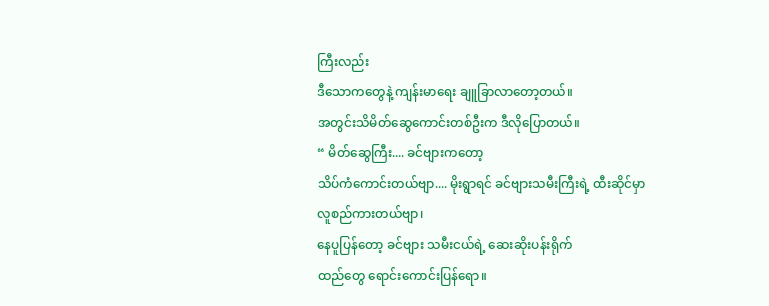ကြီးလည်း
ဒီသောကတွေနဲ့ ကျန်းမာရေး ချူခြာလာတော့တယ်။
အတွင်းသိမိတ်ဆွေကောင်းတစ်ဦးက ဒီလိုပြောတယ်။
“ မိတ်ဆွေကြီး.... ခင်ဗျားကတော့
သိပ်ကံကောင်းတယ်ဗျာ.... မိုးရွာရင် ခင်ဗျားသမီးကြီးရဲ့ ထီးဆိုင်မှာ လူစည်ကားတယ်ဗျာ၊
နေပူပြန်တော့ ခင်ဗျား သမီးငယ်ရဲ့ ဆေးဆိုးပန်းရိုက်
ထည်တွေ ရောင်းကောင်းပြန်ရော။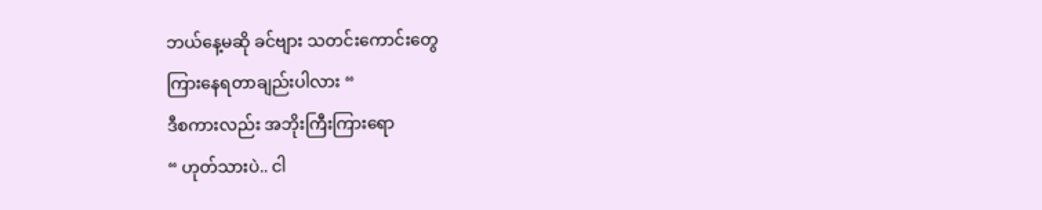ဘယ်နေ့မဆို ခင်ဗျား သတင်းကောင်းတွေ
ကြားနေရတာချည်းပါလား “
ဒီစကားလည်း အဘိုးကြီးကြားရော
“ ဟုတ်သားပဲ.. ငါ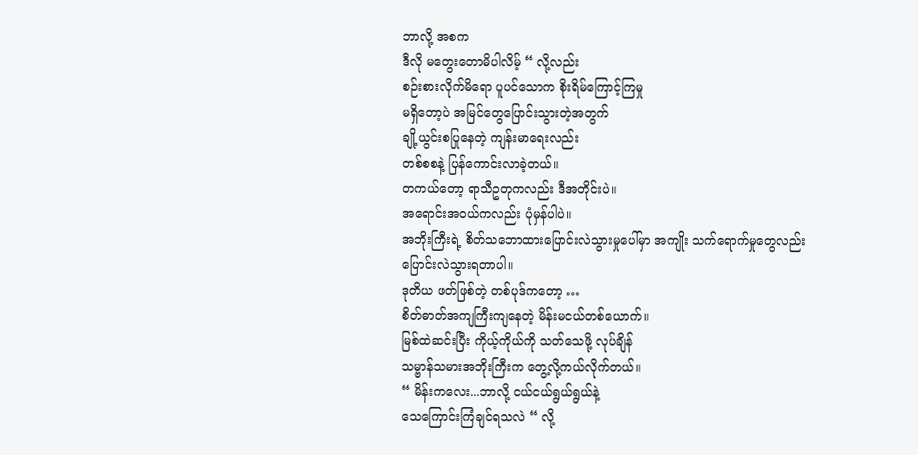ဘာလို့ အစက
ဒီလို မတွေးတောမိပါလိမ့် “ လို့လည်း
စဉ်းစားလိုက်မိရော ပူပင်သောက စိုးရိမ်ကြောင့်ကြမှု
မရှိတော့ပဲ အမြင်တွေပြောင်းသွားတဲ့အတွက်
ချို့ယွင်းစပြုနေတဲ့ ကျန်းမာရေးလည်း
တစ်စစနဲ့ ပြန်ကောင်းလာခဲ့တယ်။
တကယ်တော့ ရာသီဥတုကလည်း ဒီအတိုင်းပဲ။
အရောင်းအ၀ယ်ကလည်း ပုံမှန်ပါပဲ။
အဘိုးကြီးရဲ့ စိတ်သဘောထားပြောင်းလဲသွားမှုပေါ်မှာ အကျိုး သက်ရောက်မှုတွေလည်း
ပြောင်းလဲသွားရတာပါ။
ဒုတိယ ဖတ်ဖြစ်တဲ့ တစ်ပုဒ်ကတော့ …
စိတ်ဓာတ်အကျကြီးကျနေတဲ့ မိန်းမငယ်တစ်ယောက်။
မြစ်ထဲဆင်းပြီး ကိုယ့်ကိုယ်ကို သတ်သေဖို့ လုပ်ချိန်
သမ္ဗာန်သမားအဘိုးကြီးက တွေ့လို့ကယ်လိုက်တယ်။
“ မိန်းကလေး...ဘာလို့ ငယ်ငယ်ရွယ်ရွယ်နဲ့
သေကြောင်းကြံချင်ရသလဲ “ လို့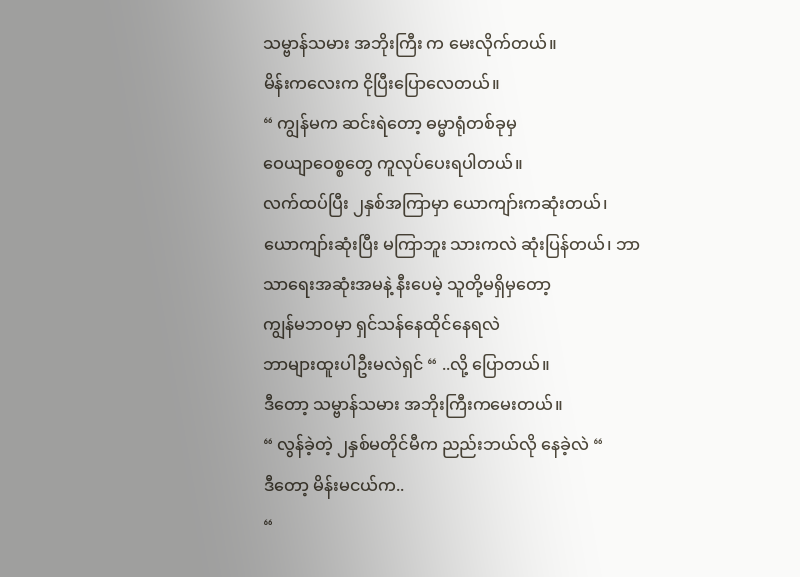သမ္ဗာန်သမား အဘိုးကြီး က မေးလိုက်တယ်။
မိန်းကလေးက ငိုပြီးပြောလေတယ်။
“ ကျွန်မက ဆင်းရဲတော့ ဓမ္မာရုံတစ်ခုမှ
ဝေယျာဝေစ္စတွေ ကူလုပ်ပေးရပါတယ်။
လက်ထပ်ပြီး ၂နှစ်အကြာမှာ ယောကျာ်းကဆုံးတယ်၊
ယောကျာ်းဆုံးပြီး မကြာဘူး သားကလဲ ဆုံးပြန်တယ်၊ ဘာသာရေးအဆုံးအမနဲ့ နီးပေမဲ့ သူတို့မရှိမှတော့
ကျွန်မဘ၀မှာ ရှင်သန်နေထိုင်နေရလဲ
ဘာများထူးပါဦးမလဲရှင် “ ..လို့ ပြောတယ်။
ဒီတော့ သမ္ဗာန်သမား အဘိုးကြီးကမေးတယ်။
“ လွန်ခဲ့တဲ့ ၂နှစ်မတိုင်မီက ညည်းဘယ်လို နေခဲ့လဲ “
ဒီတော့ မိန်းမငယ်က..
“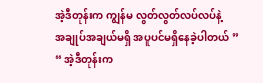အဲ့ဒီတုန်းက ကျွန်မ လွတ်လွတ်လပ်လပ်နဲ့
အချုပ်အချယ်မရှိ အပူပင်မရှိနေခဲ့ပါတယ် ”
“ အဲ့ဒီတုန်းက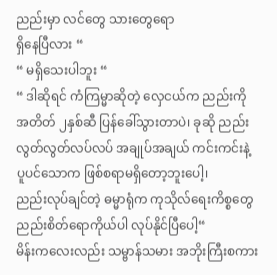ညည်းမှာ လင်တွေ သားတွေရော
ရှိနေပြီလား “
“ မရှိသေးပါဘူး “
“ ဒါဆိုရင် ကံကြမ္မာဆိုတဲ့ လှေငယ်က ညည်းကို
အတိတ် ၂နှစ်ဆီ ပြန်ခေါ်သွားတာပဲ၊ ခုဆို ညည်း
လွတ်လွတ်လပ်လပ် အချုပ်အချယ် ကင်းကင်းနဲ့
ပူပင်သောက ဖြစ်စရာမရှိတော့ဘူးပေါ့၊
ညည်းလုပ်ချင်တဲ့ ဓမ္မာရုံက ကုသိုလ်ရေးကိစ္စတွေ
ညည်းစိတ်ရောကိုယ်ပါ လုပ်နိုင်ပြီပေါ့“
မိန်းကလေးလည်း သမ္ဗာန်သမား အဘိုးကြီးစကား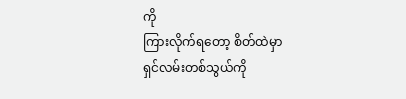ကို
ကြားလိုက်ရတော့ စိတ်ထဲမှာ
ရှင်လမ်းတစ်သွယ်ကို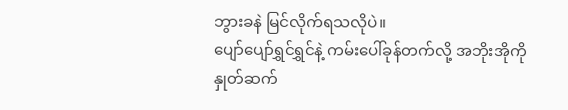ဘွားခနဲ မြင်လိုက်ရသလိုပဲ။
ပျော်ပျော်ရွှင်ရွှင်နဲ့ ကမ်းပေါ်ခုန်တက်လို့ အဘိုးအိုကို
နှုတ်ဆက်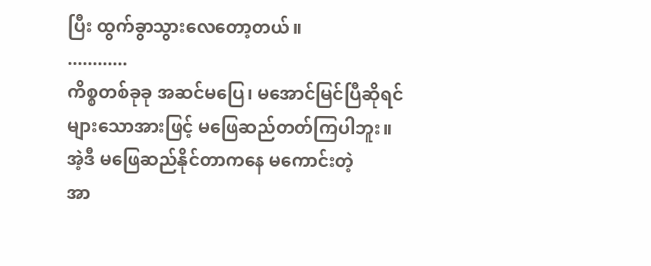ပြီး ထွက်ခွာသွားလေတော့တယ်။
............
ကိစ္စတစ်ခုခု အဆင်မပြေ၊ မအောင်မြင်ပြီဆိုရင်
များသောအားဖြင့် မဖြေဆည်တတ်ကြပါဘူး။
အဲ့ဒီ မဖြေဆည်နိုင်တာကနေ မကောင်းတဲ့
အာ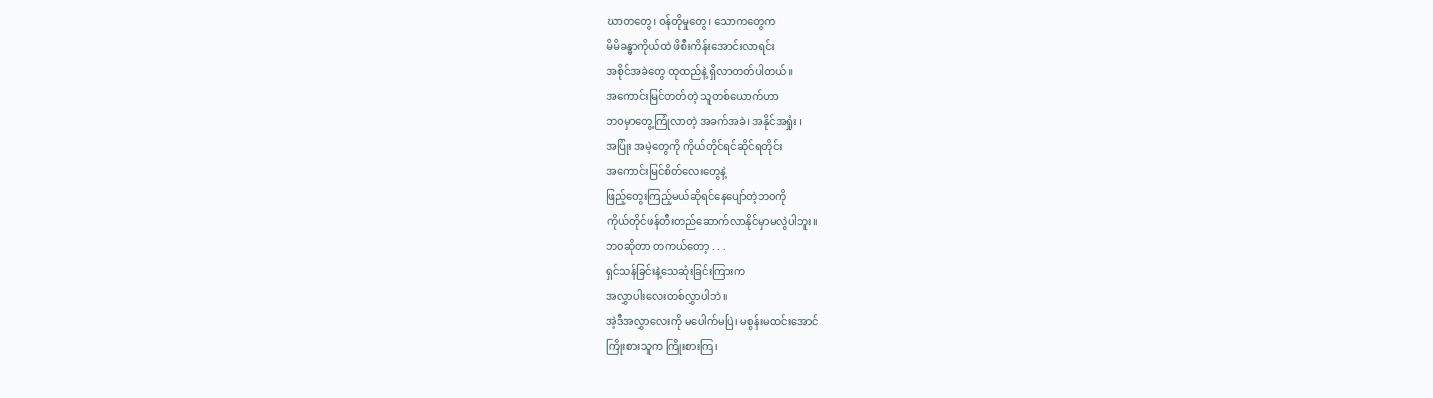ဃာတတွေ၊ ၀န်တိုမှုတွေ၊ သောကတွေက
မိမိခန္ဓာကိုယ်ထဲ ဖိစီးကိန်းအောင်းလာရင်း
အစိုင်အခဲတွေ ထုထည်နဲ့ ရှိလာတတ်ပါတယ်။
အကောင်းမြင်တတ်တဲ့ သူတစ်ယောက်ဟာ
ဘ၀မှာတွေ့ကြုံလာတဲ့ အခက်အခဲ၊ အနိုင်အရှုံး ၊
အပြုံး အမဲ့တွေကို ကိုယ်တိုင်ရင်ဆိုင်ရတိုင်း
အကောင်းမြင်စိတ်လေးတွေနဲ့
ဖြည့်တွေးကြည့်မယ်ဆိုရင်နေပျော်တဲ့ဘ၀ကို
ကိုယ်တိုင်ဖန်တီးတည်ဆောက်လာနိုင်မှာမလွဲပါဘူး။
ဘ၀ဆိုတာ တကယ်တော့ . . .
ရှင်သန်ခြင်းနဲ့သေဆုံးခြင်းကြားက
အလွှာပါးလေးတစ်လွှာပါဘဲ။
အဲ့ဒီအလွှာလေးကို မပေါက်မပြဲ၊ မစွန်းမထင်းအောင်
ကြိုးစားသူက ကြိုးစားကြ၊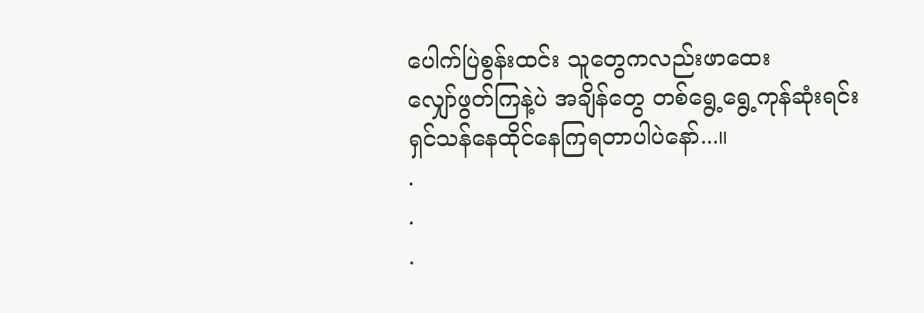ပေါက်ပြဲစွန်းထင်း သူတွေကလည်းဖာထေး
လျှော်ဖွတ်ကြနဲ့ပဲ အချိန်တွေ တစ်ရွေ့ရွေ့ကုန်ဆုံးရင်း ရှင်သန်နေထိုင်နေကြရတာပါပဲနော်...။
.
.
.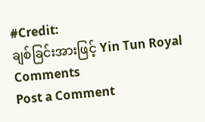#Credit:
ချစ်ခြင်းအားဖြင့် Yin Tun Royal
Comments
Post a Comment